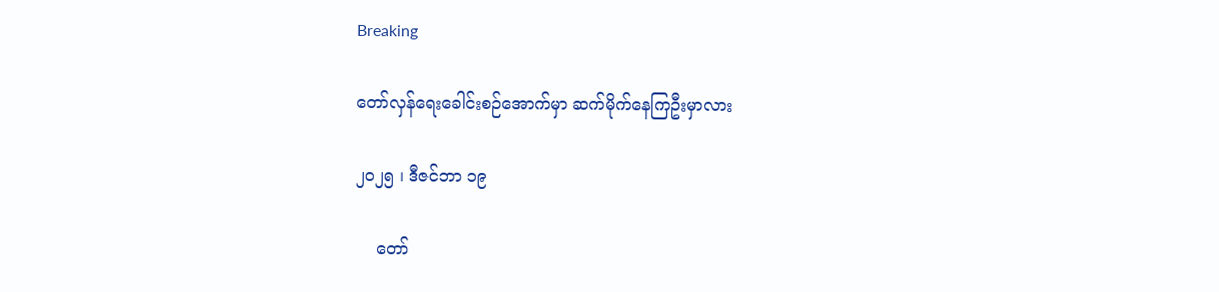Breaking

တော်လှန်ရေးခေါင်းစဉ်အောက်မှာ ဆက်မိုက်နေကြဦးမှာလား

၂၀၂၅ ၊ ဒီဇင်ဘာ ၁၉

    တော်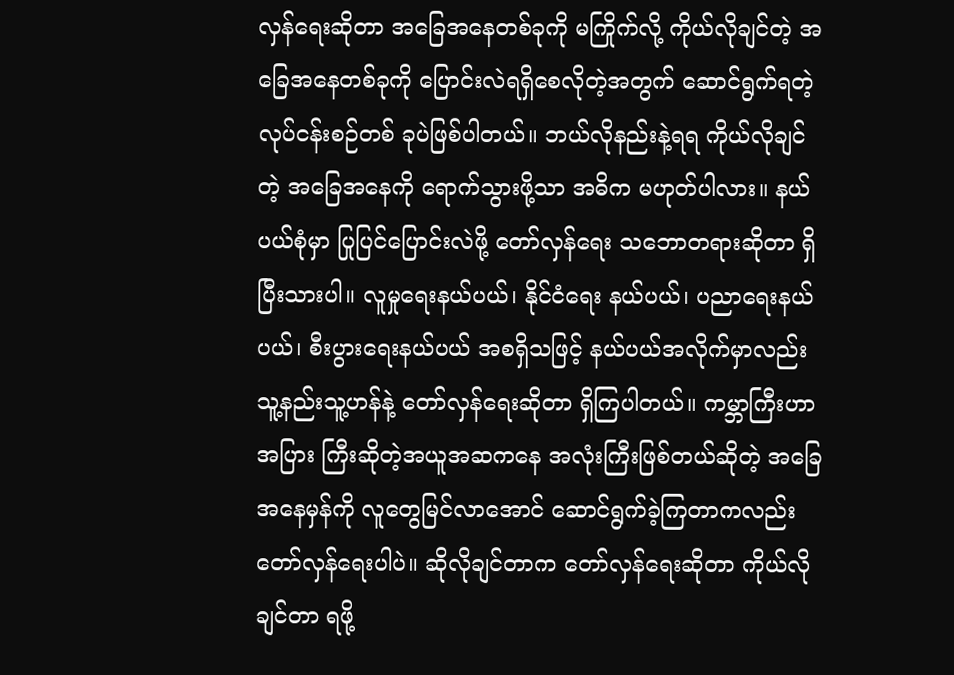လှန်ရေးဆိုတာ အခြေအနေတစ်ခုကို မကြိုက်လို့ ကိုယ်လိုချင်တဲ့ အခြေအနေတစ်ခုကို ပြောင်းလဲရရှိစေလိုတဲ့အတွက် ဆောင်ရွက်ရတဲ့ လုပ်ငန်းစဉ်တစ် ခုပဲဖြစ်ပါတယ်။ ဘယ်လိုနည်းနဲ့ရရ ကိုယ်လိုချင်တဲ့ အခြေအနေကို ရောက်သွားဖို့သာ အဓိက မဟုတ်ပါလား။ နယ်ပယ်စုံမှာ ပြုပြင်ပြောင်းလဲဖို့ တော်လှန်ရေး သဘောတရားဆိုတာ ရှိပြီးသားပါ။ လူမှုရေးနယ်ပယ်၊ နိုင်ငံရေး နယ်ပယ်၊ ပညာရေးနယ်ပယ်၊ စီးပွားရေးနယ်ပယ် အစရှိသဖြင့် နယ်ပယ်အလိုက်မှာလည်း သူ့နည်းသူ့ဟန်နဲ့ တော်လှန်ရေးဆိုတာ ရှိကြပါတယ်။ ကမ္ဘာကြီးဟာအပြား ကြီးဆိုတဲ့အယူအဆကနေ အလုံးကြီးဖြစ်တယ်ဆိုတဲ့ အခြေအနေမှန်ကို လူတွေမြင်လာအောင် ဆောင်ရွက်ခဲ့ကြတာကလည်း တော်လှန်ရေးပါပဲ။ ဆိုလိုချင်တာက တော်လှန်ရေးဆိုတာ ကိုယ်လိုချင်တာ ရဖို့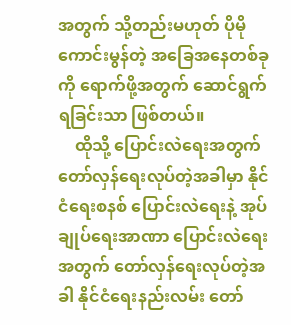အတွက် သို့တည်းမဟုတ် ပိုမိုကောင်းမွန်တဲ့ အခြေအနေတစ်ခုကို ရောက်ဖို့အတွက် ဆောင်ရွက်ရခြင်းသာ ဖြစ်တယ်။
    ထိုသို့ ပြောင်းလဲရေးအတွက် တော်လှန်ရေးလုပ်တဲ့အခါမှာ နိုင်ငံရေးစနစ် ပြောင်းလဲရေးနဲ့ အုပ်ချုပ်ရေးအာဏာ ပြောင်းလဲရေးအတွက် တော်လှန်ရေးလုပ်တဲ့အခါ နိုင်ငံရေးနည်းလမ်း တော်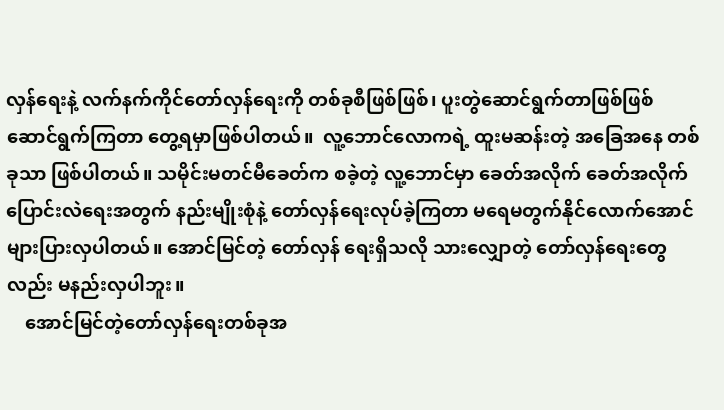လှန်ရေးနဲ့ လက်နက်ကိုင်တော်လှန်ရေးကို တစ်ခုစီဖြစ်ဖြစ်၊ ပူးတွဲဆောင်ရွက်တာဖြစ်ဖြစ် ဆောင်ရွက်ကြတာ တွေ့ရမှာဖြစ်ပါတယ်။  လူ့ဘောင်လောကရဲ့ ထူးမဆန်းတဲ့ အခြေအနေ တစ်ခုသာ ဖြစ်ပါတယ်။ သမိုင်းမတင်မီခေတ်က စခဲ့တဲ့ လူ့ဘောင်မှာ ခေတ်အလိုက် ခေတ်အလိုက် ပြောင်းလဲရေးအတွက် နည်းမျိုးစုံနဲ့ တော်လှန်ရေးလုပ်ခဲ့ကြတာ မရေမတွက်နိုင်လောက်အောင် များပြားလှပါတယ်။ အောင်မြင်တဲ့ တော်လှန် ရေးရှိသလို သားလျှောတဲ့ တော်လှန်ရေးတွေလည်း မနည်းလှပါဘူး။
    အောင်မြင်တဲ့တော်လှန်ရေးတစ်ခုအ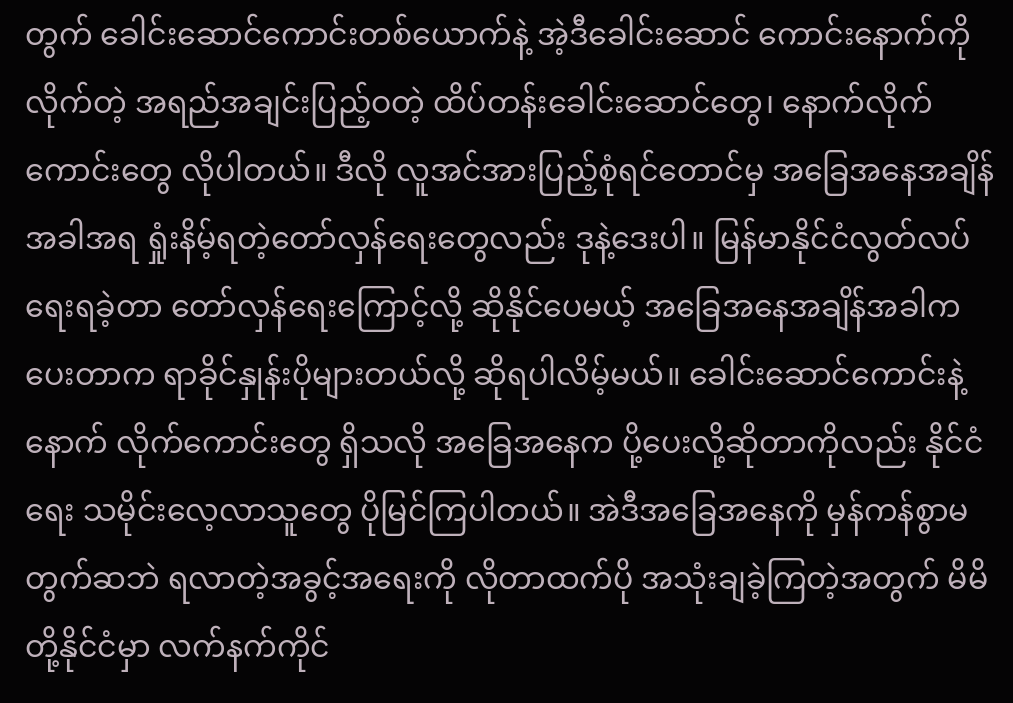တွက် ခေါင်းဆောင်ကောင်းတစ်ယောက်နဲ့ အဲ့ဒီခေါင်းဆောင် ကောင်းနောက်ကိုလိုက်တဲ့ အရည်အချင်းပြည့်ဝတဲ့ ထိပ်တန်းခေါင်းဆောင်တွေ၊ နောက်လိုက်ကောင်းတွေ လိုပါတယ်။ ဒီလို လူအင်အားပြည့်စုံရင်တောင်မှ အခြေအနေအချိန်အခါအရ ရှုံးနိမ့်ရတဲ့တော်လှန်ရေးတွေလည်း ဒုနဲ့ဒေးပါ။ မြန်မာနိုင်ငံလွတ်လပ်ရေးရခဲ့တာ တော်လှန်ရေးကြောင့်လို့ ဆိုနိုင်ပေမယ့် အခြေအနေအချိန်အခါက ပေးတာက ရာခိုင်နှုန်းပိုများတယ်လို့ ဆိုရပါလိမ့်မယ်။ ခေါင်းဆောင်ကောင်းနဲ့ နောက် လိုက်ကောင်းတွေ ရှိသလို အခြေအနေက ပို့ပေးလို့ဆိုတာကိုလည်း နိုင်ငံရေး သမိုင်းလေ့လာသူတွေ ပိုမြင်ကြပါတယ်။ အဲဒီအခြေအနေကို မှန်ကန်စွာမတွက်ဆဘဲ ရလာတဲ့အခွင့်အရေးကို လိုတာထက်ပို အသုံးချခဲ့ကြတဲ့အတွက် မိမိတို့နိုင်ငံမှာ လက်နက်ကိုင်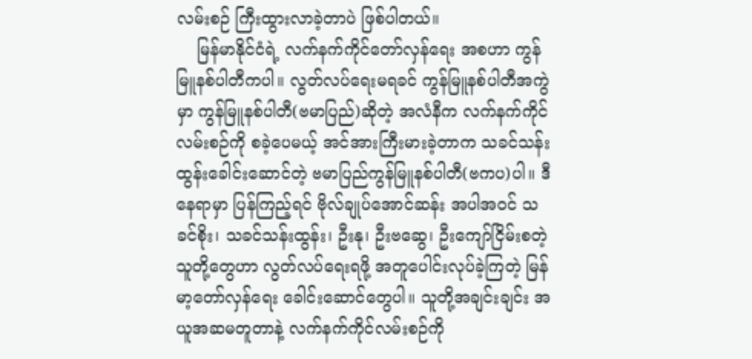လမ်းစဉ် ကြီးထွားလာခဲ့တာပဲ ဖြစ်ပါတယ်။
    မြန်မာနိုင်ငံရဲ့ လက်နက်ကိုင်တော်လှန်ရေး အစဟာ ကွန်မြူနစ်ပါတီကပါ။ လွတ်လပ်ရေးမရခင် ကွန်မြူနစ်ပါတီအကွဲမှာ ကွန်မြူနစ်ပါတီ(ဗမာပြည်)ဆိုတဲ့ အလံနီက လက်နက်ကိုင်လမ်းစဉ်ကို စခဲ့ပေမယ့် အင်အားကြီးမားခဲ့တာက သခင်သန်းထွန်းခေါင်းဆောင်တဲ့ ဗမာပြည်ကွန်မြူနစ်ပါတီ(ဗကပ)ပါ။ ဒီနေရာမှာ ပြန်ကြည့်ရင် ဗိုလ်ချုပ်အောင်ဆန်း အပါအဝင် သခင်စိုး၊ သခင်သန်းထွန်း၊ ဦးနု၊ ဦးဗဆွေ၊ ဦးကျော်ငြိမ်းစတဲ့ သူတို့တွေဟာ လွတ်လပ်ရေးရဖို့ အတူပေါင်းလုပ်ခဲ့ကြတဲ့ မြန်မာ့တော်လှန်ရေး ခေါင်းဆောင်တွေပါ။ သူတို့အချင်းချင်း အယူအဆမတူတာနဲ့ လက်နက်ကိုင်လမ်းစဉ်ကို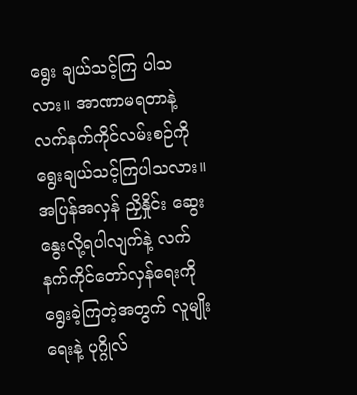ရွေး ချယ်သင့်ကြ ပါသလား။ အာဏာမရတာနဲ့ လက်နက်ကိုင်လမ်းစဉ်ကို ရွေးချယ်သင့်ကြပါသလား။ အပြန်အလှန် ညှိနှိုင်း ဆွေးနွေးလို့ရပါလျက်နဲ့ လက်နက်ကိုင်တော်လှန်ရေးကိုရွေးခဲ့ကြတဲ့အတွက် လူမျိုးရေးနဲ့ ပုဂ္ဂိုလ်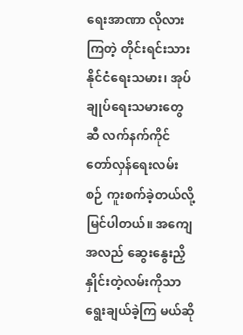ရေးအာဏာ လိုလားကြတဲ့ တိုင်းရင်းသားနိုင်ငံရေးသမား၊ အုပ်ချုပ်ရေးသမားတွေဆီ လက်နက်ကိုင်တော်လှန်ရေးလမ်းစဉ် ကူးစက်ခဲ့တယ်လို့ မြင်ပါတယ်။ အကျေအလည် ဆွေးနွေးညှိနှိုင်းတဲ့လမ်းကိုသာ ရွေးချယ်ခဲ့ကြ မယ်ဆို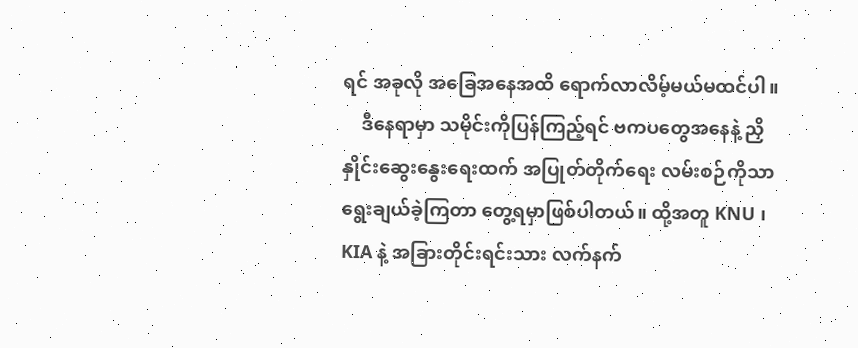ရင် အခုလို အခြေအနေအထိ ရောက်လာလိမ့်မယ်မထင်ပါ။
    ဒီနေရာမှာ သမိုင်းကိုပြန်ကြည့်ရင် ဗကပတွေအနေနဲ့ ညှိနှိုင်းဆွေးနွေးရေးထက် အပြုတ်တိုက်ရေး လမ်းစဉ်ကိုသာ ရွေးချယ်ခဲ့ကြတာ တွေ့ရမှာဖြစ်ပါတယ်။ ထို့အတူ KNU ၊ KIA နဲ့ အခြားတိုင်းရင်းသား လက်နက်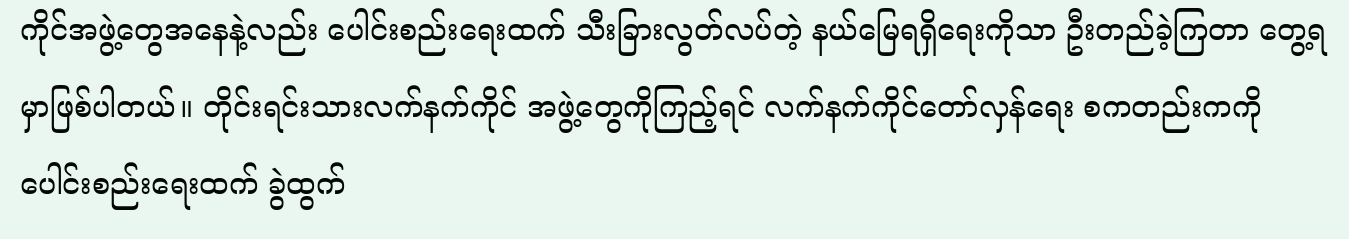ကိုင်အဖွဲ့တွေအနေနဲ့လည်း ပေါင်းစည်းရေးထက် သီးခြားလွတ်လပ်တဲ့ နယ်မြေရရှိရေးကိုသာ ဦးတည်ခဲ့ကြတာ တွေ့ရမှာဖြစ်ပါတယ်။ တိုင်းရင်းသားလက်နက်ကိုင် အဖွဲ့တွေကိုကြည့်ရင် လက်နက်ကိုင်တော်လှန်ရေး စကတည်းကကို ပေါင်းစည်းရေးထက် ခွဲထွက်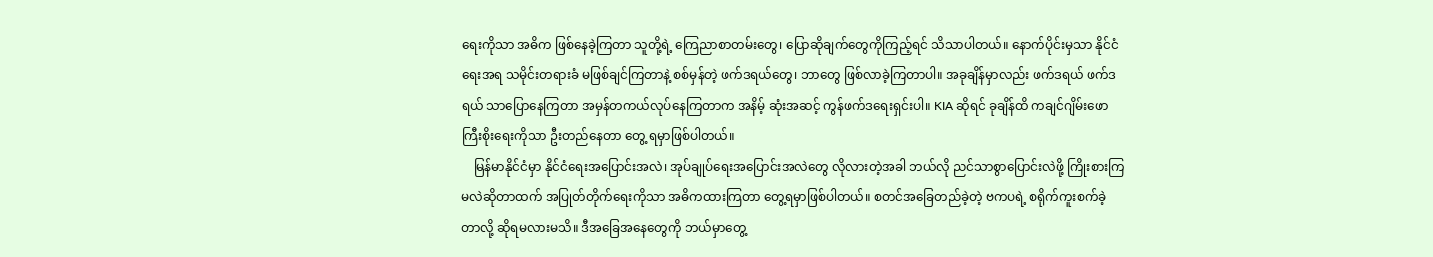ရေးကိုသာ အဓိက ဖြစ်နေခဲ့ကြတာ သူတို့ရဲ့ ကြေညာစာတမ်းတွေ၊ ပြောဆိုချက်တွေကိုကြည့်ရင် သိသာပါတယ်။ နောက်ပိုင်းမှသာ နိုင်ငံရေးအရ သမိုင်းတရားခံ မဖြစ်ချင်ကြတာနဲ့ စစ်မှန်တဲ့ ဖက်ဒရယ်တွေ၊ ဘာတွေ ဖြစ်လာခဲ့ကြတာပါ။ အခုချိန်မှာလည်း ဖက်ဒရယ် ဖက်ဒရယ် သာပြောနေကြတာ အမှန်တကယ်လုပ်နေကြတာက အနိမ့် ဆုံးအဆင့် ကွန်ဖက်ဒရေးရှင်းပါ။ KIA ဆိုရင် ခုချိန်ထိ ကချင်ဂျိမ်းဖောကြီးစိုးရေးကိုသာ ဦးတည်နေတာ တွေ့ ရမှာဖြစ်ပါတယ်။
    မြန်မာနိုင်ငံမှာ နိုင်ငံရေးအပြောင်းအလဲ၊ အုပ်ချုပ်ရေးအပြောင်းအလဲတွေ လိုလားတဲ့အခါ ဘယ်လို ညင်သာစွာပြောင်းလဲဖို့ ကြိုးစားကြမလဲဆိုတာထက် အပြုတ်တိုက်ရေးကိုသာ အဓိကထားကြတာ တွေ့ရမှာဖြစ်ပါတယ်။ စတင်အခြေတည်ခဲ့တဲ့ ဗကပရဲ့ စရိုက်ကူးစက်ခဲ့တာလို့ ဆိုရမလားမသိ။ ဒီအခြေအနေတွေကို ဘယ်မှာတွေ့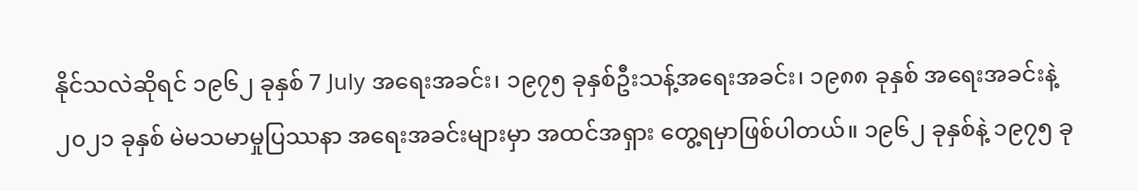နိုင်သလဲဆိုရင် ၁၉၆၂ ခုနှစ် 7 July အရေးအခင်း၊ ၁၉၇၅ ခုနှစ်ဦးသန့်အရေးအခင်း၊ ၁၉၈၈ ခုနှစ် အရေးအခင်းနဲ့ ၂၀၂၁ ခုနှစ် မဲမသမာမှုပြဿနာ အရေးအခင်းများမှာ အထင်အရှား တွေ့ရမှာဖြစ်ပါတယ်။ ၁၉၆၂ ခုနှစ်နဲ့ ၁၉၇၅ ခု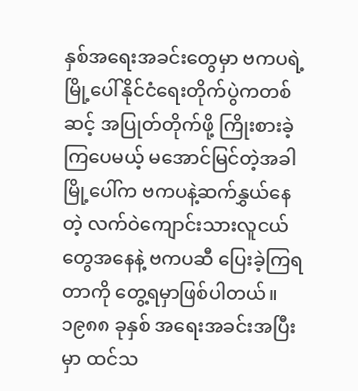နှစ်အရေးအခင်းတွေမှာ ဗကပရဲ့ မြို့ပေါ်နိုင်ငံရေးတိုက်ပွဲကတစ်ဆင့် အပြုတ်တိုက်ဖို့ ကြိုးစားခဲ့ကြပေမယ့် မအောင်မြင်တဲ့အခါ မြို့ပေါ်က ဗကပနဲ့ဆက်နွှယ်နေတဲ့ လက်ဝဲကျောင်းသားလူငယ် တွေအနေနဲ့ ဗကပဆီ ပြေးခဲ့ကြရတာကို တွေ့ရမှာဖြစ်ပါတယ်။ ၁၉၈၈ ခုနှစ် အရေးအခင်းအပြီးမှာ ထင်သ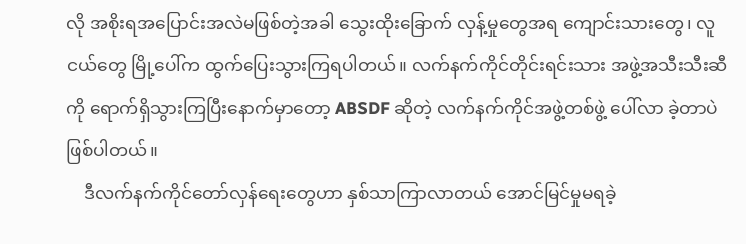လို အစိုးရအပြောင်းအလဲမဖြစ်တဲ့အခါ သွေးထိုးခြောက် လှန့်မှုတွေအရ ကျောင်းသားတွေ၊ လူငယ်တွေ မြို့ပေါ်က ထွက်ပြေးသွားကြရပါတယ်။ လက်နက်ကိုင်တိုင်းရင်းသား အဖွဲ့အသီးသီးဆီကို ရောက်ရှိသွားကြပြီးနောက်မှာတော့ ABSDF ဆိုတဲ့ လက်နက်ကိုင်အဖွဲ့တစ်ဖွဲ့ ပေါ်လာ ခဲ့တာပဲ ဖြစ်ပါတယ်။
    ဒီလက်နက်ကိုင်တော်လှန်ရေးတွေဟာ နှစ်သာကြာလာတယ် အောင်မြင်မှုမရခဲ့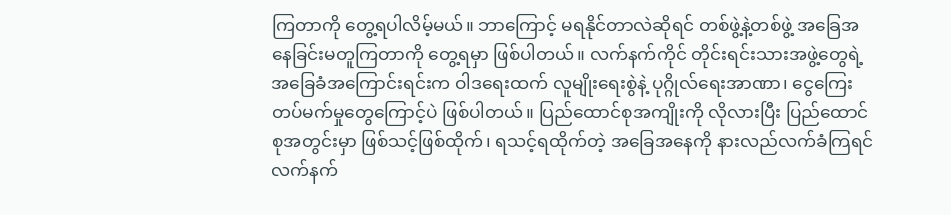ကြတာကို တွေ့ရပါလိမ့်မယ်။ ဘာကြောင့် မရနိုင်တာလဲဆိုရင် တစ်ဖွဲ့နဲ့တစ်ဖွဲ့ အခြေအနေခြင်းမတူကြတာကို တွေ့ရမှာ ဖြစ်ပါတယ်။ လက်နက်ကိုင် တိုင်းရင်းသားအဖွဲ့တွေရဲ့ အခြေခံအကြောင်းရင်းက ဝါဒရေးထက် လူမျိုးရေးစွဲနဲ့ ပုဂ္ဂိုလ်ရေးအာဏာ၊ ငွေကြေးတပ်မက်မှုတွေကြောင့်ပဲ ဖြစ်ပါတယ်။ ပြည်ထောင်စုအကျိုးကို လိုလားပြီး ပြည်ထောင်စုအတွင်းမှာ ဖြစ်သင့်ဖြစ်ထိုက်၊ ရသင့်ရထိုက်တဲ့ အခြေအနေကို နားလည်လက်ခံကြရင် လက်နက်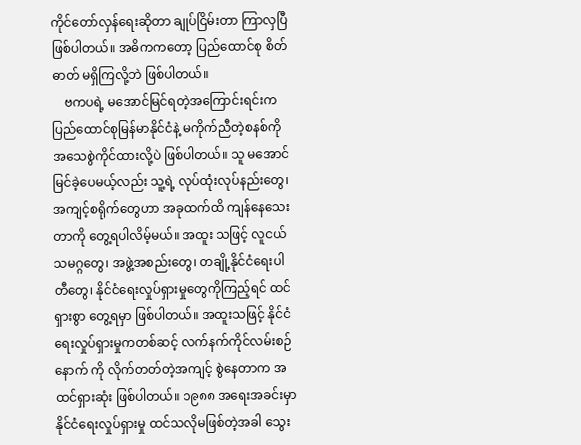ကိုင်တော်လှန်ရေးဆိုတာ ချုပ်ငြိမ်းတာ ကြာလှပြီဖြစ်ပါတယ်။ အဓိကကတော့ ပြည်ထောင်စု စိတ်ဓာတ် မရှိကြလို့ဘဲ ဖြစ်ပါတယ်။
    ဗကပရဲ့ မအောင်မြင်ရတဲ့အကြောင်းရင်းက ပြည်ထောင်စုမြန်မာနိုင်ငံနဲ့ မကိုက်ညီတဲ့စနစ်ကို အသေစွဲကိုင်ထားလို့ပဲ ဖြစ်ပါတယ်။ သူ မအောင်မြင်ခဲ့ပေမယ့်လည်း သူ့ရဲ့ လုပ်ထုံးလုပ်နည်းတွေ၊ အကျင့်စရိုက်တွေဟာ အခုထက်ထိ ကျန်နေသေးတာကို တွေ့ရပါလိမ့်မယ်။ အထူး သဖြင့် လူငယ်သမဂ္ဂတွေ၊ အဖွဲ့အစည်းတွေ၊ တချို့နိုင်ငံရေးပါတီတွေ၊ နိုင်ငံရေးလှုပ်ရှားမှုတွေကိုကြည့်ရင် ထင်ရှားစွာ တွေ့ရမှာ ဖြစ်ပါတယ်။ အထူးသဖြင့် နိုင်ငံရေးလှုပ်ရှားမှုကတစ်ဆင့် လက်နက်ကိုင်လမ်းစဉ်နောက် ကို လိုက်တတ်တဲ့အကျင့် စွဲနေတာက အထင်ရှားဆုံး ဖြစ်ပါတယ်။ ၁၉၈၈ အရေးအခင်းမှာ နိုင်ငံရေးလှုပ်ရှားမှု ထင်သလိုမဖြစ်တဲ့အခါ သွေး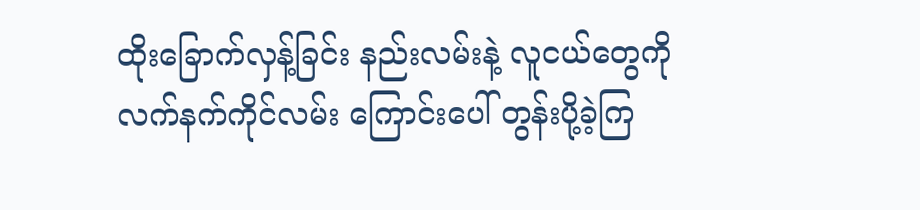ထိုးခြောက်လှန့်ခြင်း နည်းလမ်းနဲ့ လူငယ်တွေကို လက်နက်ကိုင်လမ်း ကြောင်းပေါ် တွန်းပို့ခဲ့ကြ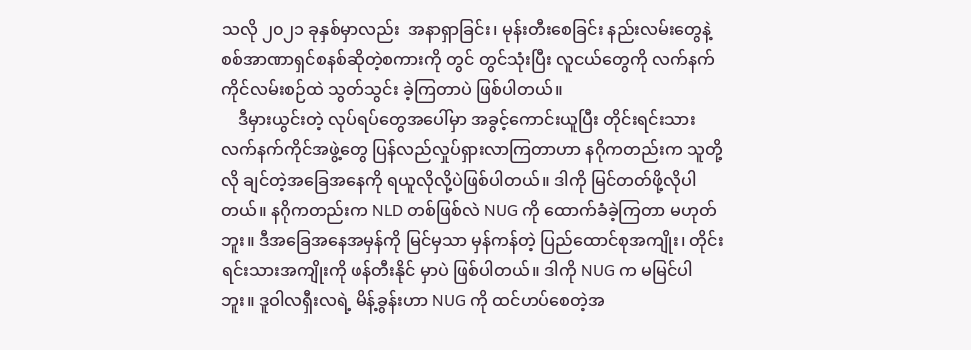သလို ၂၀၂၁ ခုနှစ်မှာလည်း  အနာရှာခြင်း၊ မုန်းတီးစေခြင်း နည်းလမ်းတွေနဲ့ စစ်အာဏာရှင်စနစ်ဆိုတဲ့စကားကို တွင် တွင်သုံးပြီး လူငယ်တွေကို လက်နက်ကိုင်လမ်းစဉ်ထဲ သွတ်သွင်း ခဲ့ကြတာပဲ ဖြစ်ပါတယ်။
    ဒီမှားယွင်းတဲ့ လုပ်ရပ်တွေအပေါ်မှာ အခွင့်ကောင်းယူပြီး တိုင်းရင်းသားလက်နက်ကိုင်အဖွဲ့တွေ ပြန်လည်လှုပ်ရှားလာကြတာဟာ နဂိုကတည်းက သူတို့လို ချင်တဲ့အခြေအနေကို ရယူလိုလို့ပဲဖြစ်ပါတယ်။ ဒါကို မြင်တတ်ဖို့လိုပါတယ်။ နဂိုကတည်းက NLD တစ်ဖြစ်လဲ NUG ကို ထောက်ခံခဲ့ကြတာ မဟုတ်ဘူး။ ဒီအခြေအနေအမှန်ကို မြင်မှသာ မှန်ကန်တဲ့ ပြည်ထောင်စုအကျိုး၊ တိုင်းရင်းသားအကျိုးကို ဖန်တီးနိုင် မှာပဲ ဖြစ်ပါတယ်။ ဒါကို NUG က မမြင်ပါဘူး။ ဒူဝါလရှီးလရဲ့ မိန့်ခွန်းဟာ NUG ကို ထင်ဟပ်စေတဲ့အ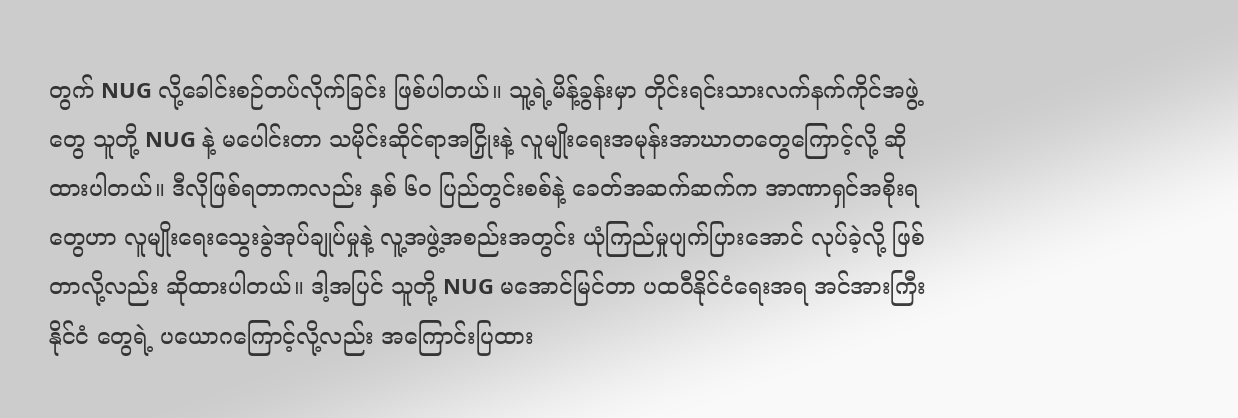တွက် NUG လို့ခေါင်းစဉ်တပ်လိုက်ခြင်း ဖြစ်ပါတယ်။ သူ့ရဲ့မိန့်ခွန်းမှာ တိုင်းရင်းသားလက်နက်ကိုင်အဖွဲ့တွေ သူတို့ NUG နဲ့ မပေါင်းတာ သမိုင်းဆိုင်ရာအငြှိုးနဲ့ လူမျိုးရေးအမုန်းအာဃာတတွေကြောင့်လို့ ဆိုထားပါတယ်။ ဒီလိုဖြစ်ရတာကလည်း နှစ် ၆၀ ပြည်တွင်းစစ်နဲ့ ခေတ်အဆက်ဆက်က အာဏာရှင်အစိုးရတွေဟာ လူမျိုးရေးသွေးခွဲအုပ်ချုပ်မှုနဲ့ လူ့အဖွဲ့အစည်းအတွင်း ယုံကြည်မှုပျက်ပြားအောင် လုပ်ခဲ့လို့ ဖြစ်တာလို့လည်း ဆိုထားပါတယ်။ ဒါ့အပြင် သူတို့ NUG မအောင်မြင်တာ ပထဝီနိုင်ငံရေးအရ အင်အားကြီးနိုင်ငံ တွေရဲ့ ပယောဂကြောင့်လို့လည်း အကြောင်းပြထား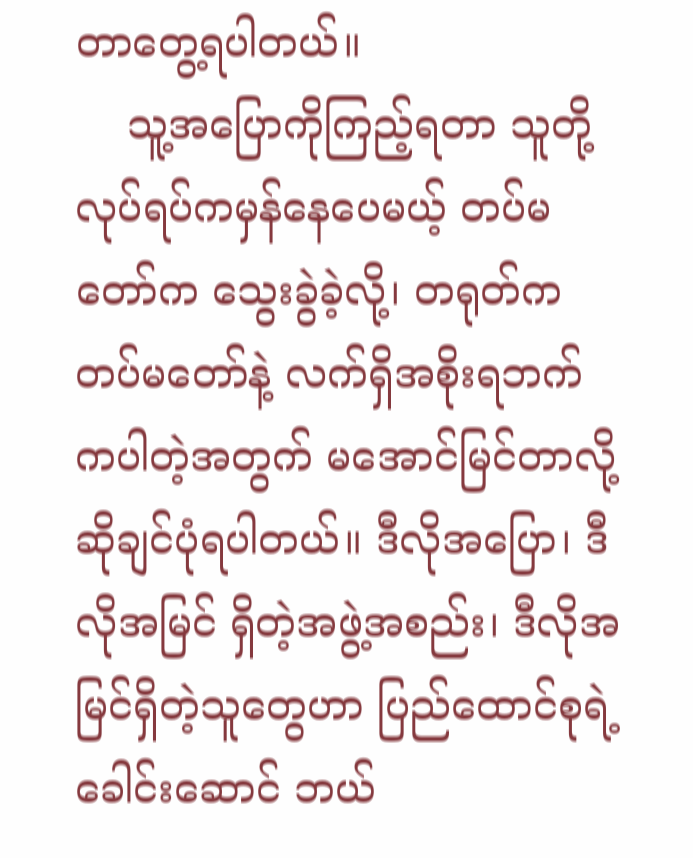တာတွေ့ရပါတယ်။
    သူ့အပြောကိုကြည့်ရတာ သူတို့လုပ်ရပ်ကမှန်နေပေမယ့် တပ်မတော်က သွေးခွဲခဲ့လို့၊ တရုတ်က တပ်မတော်နဲ့ လက်ရှိအစိုးရဘက်ကပါတဲ့အတွက် မအောင်မြင်တာလို့ ဆိုချင်ပုံရပါတယ်။ ဒီလိုအပြော၊ ဒီလိုအမြင် ရှိတဲ့အဖွဲ့အစည်း၊ ဒီလိုအမြင်ရှိတဲ့သူတွေဟာ ပြည်ထောင်စုရဲ့ခေါင်းဆောင် ဘယ်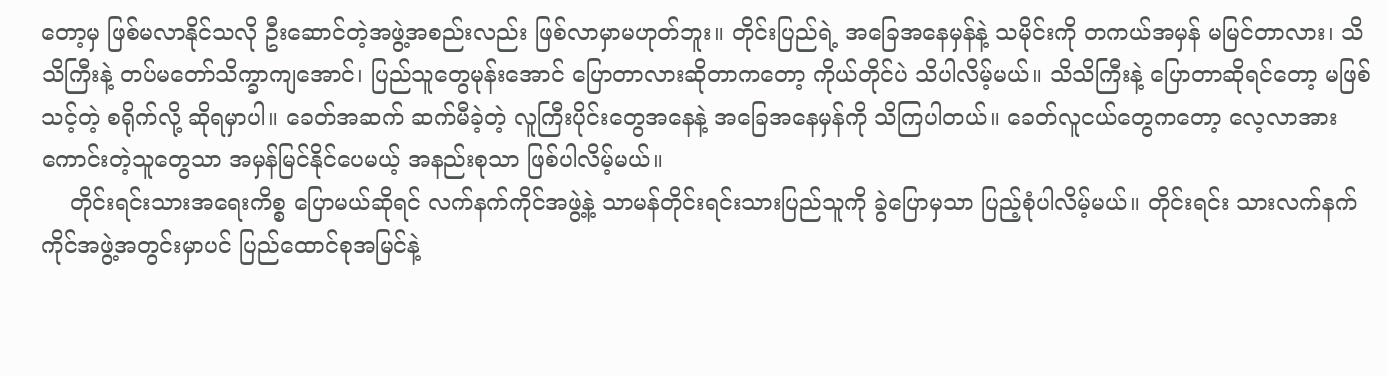တော့မှ ဖြစ်မလာနိုင်သလို ဦးဆောင်တဲ့အဖွဲ့အစည်းလည်း ဖြစ်လာမှာမဟုတ်ဘူး။ တိုင်းပြည်ရဲ့ အခြေအနေမှန်နဲ့ သမိုင်းကို တကယ်အမှန် မမြင်တာလား၊ သိသိကြီးနဲ့ တပ်မတော်သိက္ခာကျအောင်၊ ပြည်သူတွေမုန်းအောင် ပြောတာလားဆိုတာကတော့ ကိုယ်တိုင်ပဲ သိပါလိမ့်မယ်။ သိသိကြီးနဲ့ ပြောတာဆိုရင်တော့ မဖြစ်သင့်တဲ့ စရိုက်လို့ ဆိုရမှာပါ။ ခေတ်အဆက် ဆက်မီခဲ့တဲ့ လူကြီးပိုင်းတွေအနေနဲ့ အခြေအနေမှန်ကို သိကြပါတယ်။ ခေတ်လူငယ်တွေကတော့ လေ့လာအားကောင်းတဲ့သူတွေသာ အမှန်မြင်နိုင်ပေမယ့် အနည်းစုသာ ဖြစ်ပါလိမ့်မယ်။
    တိုင်းရင်းသားအရေးကိစ္စ ပြောမယ်ဆိုရင် လက်နက်ကိုင်အဖွဲ့နဲ့ သာမန်တိုင်းရင်းသားပြည်သူကို ခွဲပြောမှသာ ပြည့်စုံပါလိမ့်မယ်။ တိုင်းရင်း သားလက်နက် ကိုင်အဖွဲ့အတွင်းမှာပင် ပြည်ထောင်စုအမြင်နဲ့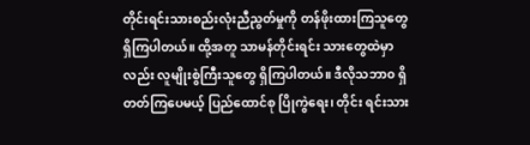တိုင်းရင်းသားစည်းလုံးညီညွတ်မှုကို တန်ဖိုးထားကြသူတွေ ရှိကြပါတယ်။ ထို့အတူ သာမန်တိုင်းရင်း သားတွေထဲမှာလည်း လူမျိုးစွဲကြီးသူတွေ ရှိကြပါတယ်။ ဒီလိုသဘာ၀ ရှိတတ်ကြပေမယ့် ပြည်ထောင်စု ပြိုကွဲရေး၊ တိုင်း ရင်းသား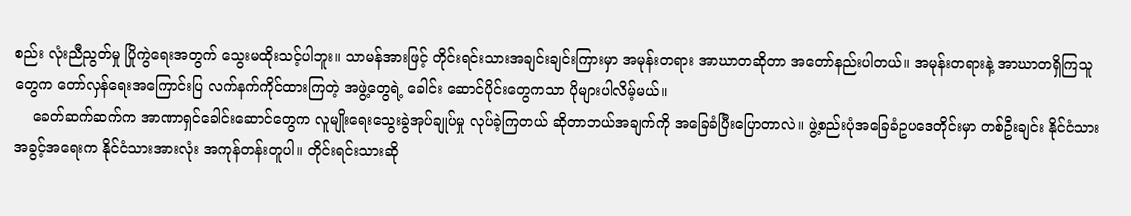စည်း လုံးညီညွတ်မှု ပြိုကွဲရေးအတွက် သွေးမထိုးသင့်ပါဘူး။ သာမန်အားဖြင့် တိုင်းရင်းသားအချင်းချင်းကြားမှာ အမုန်းတရား အာဃာတဆိုတာ အတော်နည်းပါတယ်။ အမုန်းတရားနဲ့ အာဃာတရှိကြသူတွေက တော်လှန်ရေးအကြောင်းပြ လက်နက်ကိုင်ထားကြတဲ့ အဖွဲ့တွေရဲ့ ခေါင်း ဆောင်ပိုင်းတွေကသာ ပိုများပါလိမ့်မယ်။
    ခေတ်ဆက်ဆက်က အာဏာရှင်ခေါင်းဆောင်တွေက လူမျိုးရေးသွေးခွဲအုပ်ချုပ်မှု လုပ်ခဲ့ကြတယ် ဆိုတာဘယ်အချက်ကို အခြေခံပြီးပြောတာလဲ။ ဖွဲ့စည်းပုံအခြေခံဥပဒေတိုင်းမှာ တစ်ဦးချင်း နိုင်ငံသား အခွင့်အရေးက နိုင်ငံသားအားလုံး အကုန်တန်းတူပါ။ တိုင်းရင်းသားဆို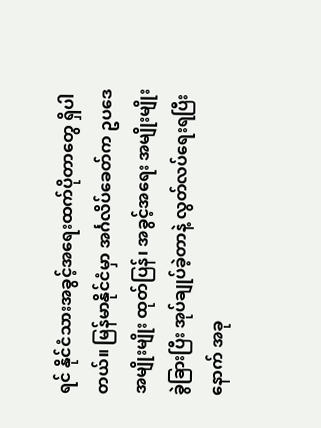ရင် နိုင်ငံသားအခွင့်အရေးထက်ပိုတာတွေ ရှိပါတယ်။ မြန်မာနိုင်ငံမှာ အင်္ဂလိပ်ခေတ်က ဥပဒေအမျိုးမျိုး ထုတ်ပြန်၊ အခွင့်အရေး အမျိုးမျိုးခွဲခြားပြီး အုပ်ချုပ်ခဲ့တာနဲ့ လွတ်လပ်ရေးရပြီးနောက် အခု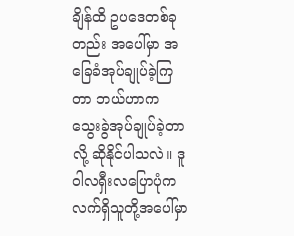ချိန်ထိ ဥပဒေတစ်ခုတည်း အပေါ်မှာ အခြေခံအုပ်ချုပ်ခဲ့ကြတာ ဘယ်ဟာက သွေးခွဲအုပ်ချုပ်ခဲ့တာလို့ ဆိုနိုင်ပါသလဲ။ ဒူဝါလရှီးလပြောပုံက လက်ရှိသူတို့အပေါ်မှာ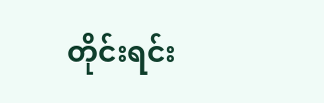တိုင်းရင်း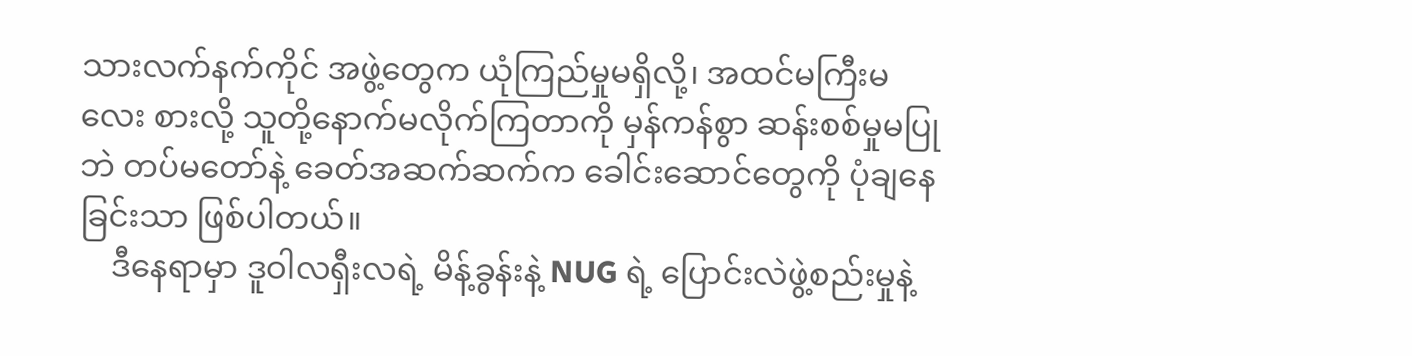သားလက်နက်ကိုင် အဖွဲ့တွေက ယုံကြည်မှုမရှိလို့၊ အထင်မကြီးမလေး စားလို့ သူတို့နောက်မလိုက်ကြတာကို မှန်ကန်စွာ ဆန်းစစ်မှုမပြုဘဲ တပ်မတော်နဲ့ ခေတ်အဆက်ဆက်က ခေါင်းဆောင်တွေကို ပုံချနေခြင်းသာ ဖြစ်ပါတယ်။
    ဒီနေရာမှာ ဒူဝါလရှီးလရဲ့ မိန့်ခွန်းနဲ့ NUG ရဲ့ ပြောင်းလဲဖွဲ့စည်းမှုနဲ့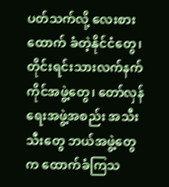ပတ်သက်လို့ လေးစားထောက် ခံတဲ့နိုင်ငံတွေ၊ တိုင်းရင်းသားလက်နက်ကိုင်အဖွဲ့တွေ၊ တော်လှန်ရေးအဖွဲ့အစည်း အသီးသီးတွေ ဘယ်အဖွဲ့တွေက ထောက်ခံကြသ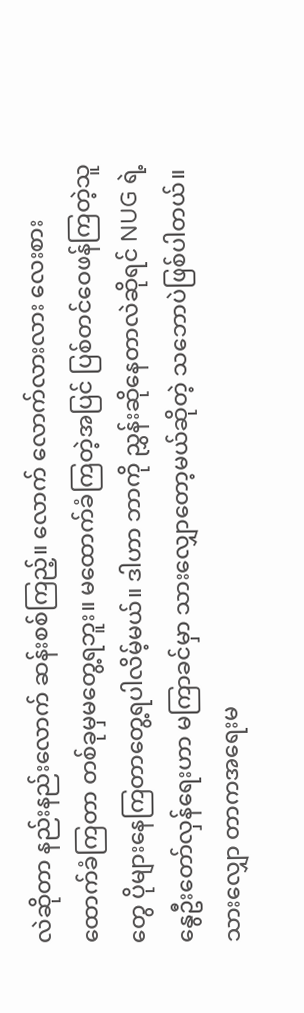လဲဆိုတာ နည်းနည်းလောက် ဆန်းစစ်ကြည့်။ လောက် လောက်လားလား လေးစားထောက်ခံကြတာ တစ်ခုမှမတွေ့ရဘူး။ မထောက်ခံကြတဲ့အပြင် ပြစ်တင်ဝေဖန်ကြတဲ့သူတွေ ပိုများနေကြတာတွေ့ရပါလိမ့်မယ်။ ဒါဟာ ဘာကို ညွှန်းဆိုနေတာလဲဆိုရင် NUG ရဲ့ နွေဦးတော်လှန်ရေးဟာ မကြာခင်မှာ သားလျှောတော့မယ်ဆိုတဲ့ သဘောပဲဖြစ်ပါတယ်။ သားလျှော တာကအရေးမ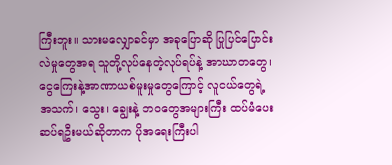ကြီးဘူး။ သားမလျှောခင်မှာ အခုပြောဆို ပြုပြင်ပြောင်းလဲမှုတွေအရ သူတို့လုပ်နေတဲ့လုပ်ရပ်နဲ့ အာဃာတတွေ၊ ငွေကြေးနဲ့အာဏာယစ်မူးမှုတွေကြောင့် လူငယ်တွေရဲ့  အသက်၊ သွေး၊ ချွေးနဲ့ ဘဝတွေအများကြီး ထပ်မံပေးဆပ်ရဦးမယ်ဆိုတာက ပိုအရေးကြီးပါ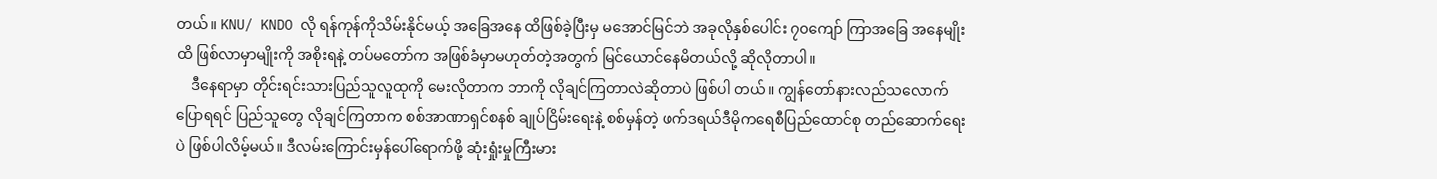တယ်။ KNU/ KNDO လို ရန်ကုန်ကိုသိမ်းနိုင်မယ့် အခြေအနေ ထိဖြစ်ခဲ့ပြီးမှ မအောင်မြင်ဘဲ အခုလိုနှစ်ပေါင်း ၇၀ကျော် ကြာအခြေ အနေမျိုးထိ ဖြစ်လာမှာမျိုးကို အစိုးရနဲ့ တပ်မတော်က အဖြစ်ခံမှာမဟုတ်တဲ့အတွက် မြင်ယောင်နေမိတယ်လို့ ဆိုလိုတာပါ။
    ဒီနေရာမှာ တိုင်းရင်းသားပြည်သူလူထုကို မေးလိုတာက ဘာကို လိုချင်ကြတာလဲဆိုတာပဲ ဖြစ်ပါ တယ်။ ကျွန်တော်နားလည်သလောက်ပြောရရင် ပြည်သူတွေ လိုချင်ကြတာက စစ်အာဏာရှင်စနစ် ချုပ်ငြိမ်းရေးနဲ့ စစ်မှန်တဲ့ ဖက်ဒရယ်ဒီမိုကရေစီပြည်ထောင်စု တည်ဆောက်ရေးပဲ ဖြစ်ပါလိမ့်မယ်။ ဒီလမ်းကြောင်းမှန်ပေါ်ရောက်ဖို့ ဆုံးရှုံးမှုကြီးမား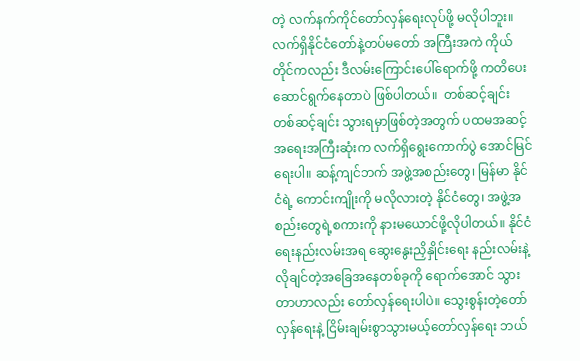တဲ့ လက်နက်ကိုင်တော်လှန်ရေးလုပ်ဖို့ မလိုပါဘူး။ လက်ရှိနိုင်ငံတော်နဲ့တပ်မတော် အကြီးအကဲ ကိုယ်တိုင်ကလည်း ဒီလမ်းကြောင်းပေါ်ရောက်ဖို့ ကတိပေး ဆောင်ရွက်နေတာပဲ ဖြစ်ပါတယ်။  တစ်ဆင့်ချင်း တစ်ဆင့်ချင်း သွားရမှာဖြစ်တဲ့အတွက် ပထမအဆင့် အရေးအကြီးဆုံးက လက်ရှိရွေးကောက်ပွဲ အောင်မြင်ရေးပါ။ ဆန့်ကျင်ဘက် အဖွဲ့အစည်းတွေ၊ မြန်မာ နိုင်ငံရဲ့ ကောင်းကျိုးကို မလိုလားတဲ့ နိုင်ငံတွေ၊ အဖွဲ့အစည်းတွေရဲ့စကားကို နားမယောင်ဖို့လိုပါတယ်။ နိုင်ငံရေးနည်းလမ်းအရ ဆွေးနွေးညှိနှိုင်းရေး နည်းလမ်းနဲ့ လိုချင်တဲ့အခြေအနေတစ်ခုကို ရောက်အောင် သွားတာဟာလည်း တော်လှန်ရေးပါပဲ။ သွေးစွန်းတဲ့တော်လှန်ရေးနဲ့ ငြိမ်းချမ်းစွာသွားမယ့်တော်လှန်ရေး ဘယ်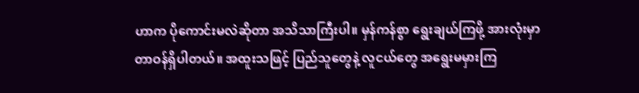ဟာက ပိုကောင်းမလဲဆိုတာ အသိသာကြီးပါ။ မှန်ကန်စွာ ရွေးချယ်ကြဖို့ အားလုံးမှာ တာဝန်ရှိပါတယ်။ အထူးသဖြင့် ပြည်သူတွေနဲ့ လူငယ်တွေ အရွေးမမှားကြ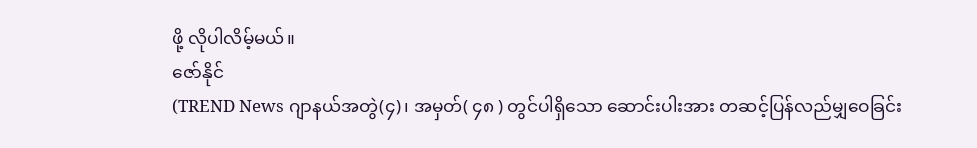ဖို့ လိုပါလိမ့်မယ်။
ဇော်နိုင်
(TREND News ဂျာနယ်အတွဲ(၄)၊ အမှတ်( ၄၈ ) တွင်ပါရှိသော ဆောင်းပါးအား တဆင့်ပြန်လည်မျှဝေခြင်း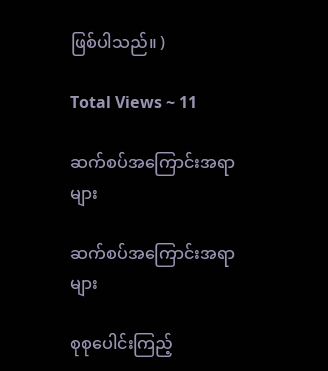ဖြစ်ပါသည်။ )

Total Views ~ 11

ဆက်စပ်အကြောင်းအရာများ

ဆက်စပ်အကြောင်းအရာများ

စုစုပေါင်းကြည့်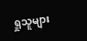ရှုသူများ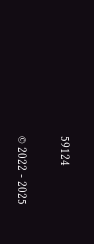59124

© 2022 - 2025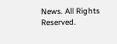News. All Rights Reserved.